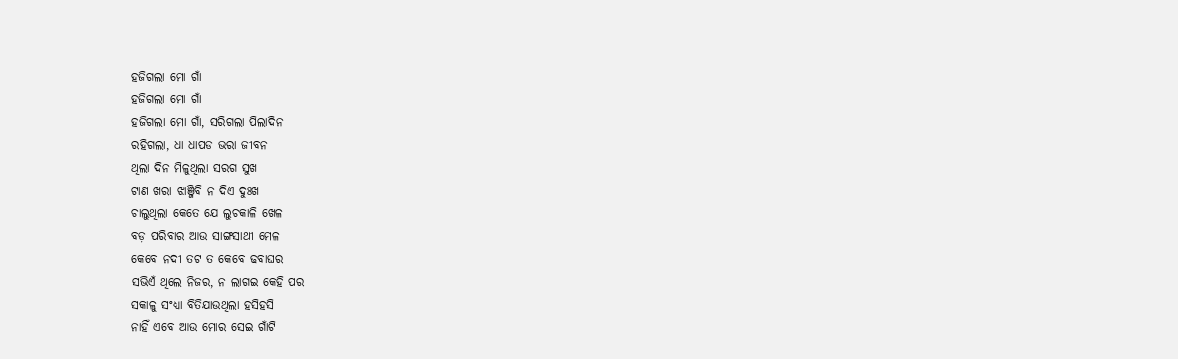ହଜିଗଲା ମୋ ଗାଁ
ହଜିଗଲା ମୋ ଗାଁ
ହଜିଗଲା ମୋ ଗାଁ, ସରିଗଲା ପିଲାଦିନ
ରହିଗଲା, ଧା ଧାପଡ ଭରା ଜୀବନ
ଥିଲା ଦିନ ମିଳୁଥିଲା ସରଗ ସୁଖ
ଟାଣ ଖରା ଝାଞ୍ଜିବି ନ ଦିଏ ଦୁଃଖ
ଚାଲୁଥିଲା କେତେ ଯେ ଲୁଚକାଳି ଖେଳ
ବଡ଼ ପରିବାର ଆଉ ସାଙ୍ଗସାଥୀ ମେଳ
କେବେ ନଦୀ ତଟ ତ କେବେ ଢବାଘର
ସଭିଏଁ ଥିଲେ ନିଜର, ନ ଲାଗଇ କେହି ପର
ସକାଳୁ ସଂଧ୍ୟା ବିତିଯାଉଥିଲା ହସିହସି
ନାହିଁ ଏବେ ଆଉ ମୋର ସେଇ ଗାଁଟି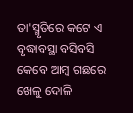ତା'ସ୍ମୃତିରେ କଟେ ଏ ବୃଦ୍ଧାବସ୍ଥା ବସିବସି
କେବେ ଆମ୍ବ ଗଛରେ ଖେଳୁ ଦୋଳି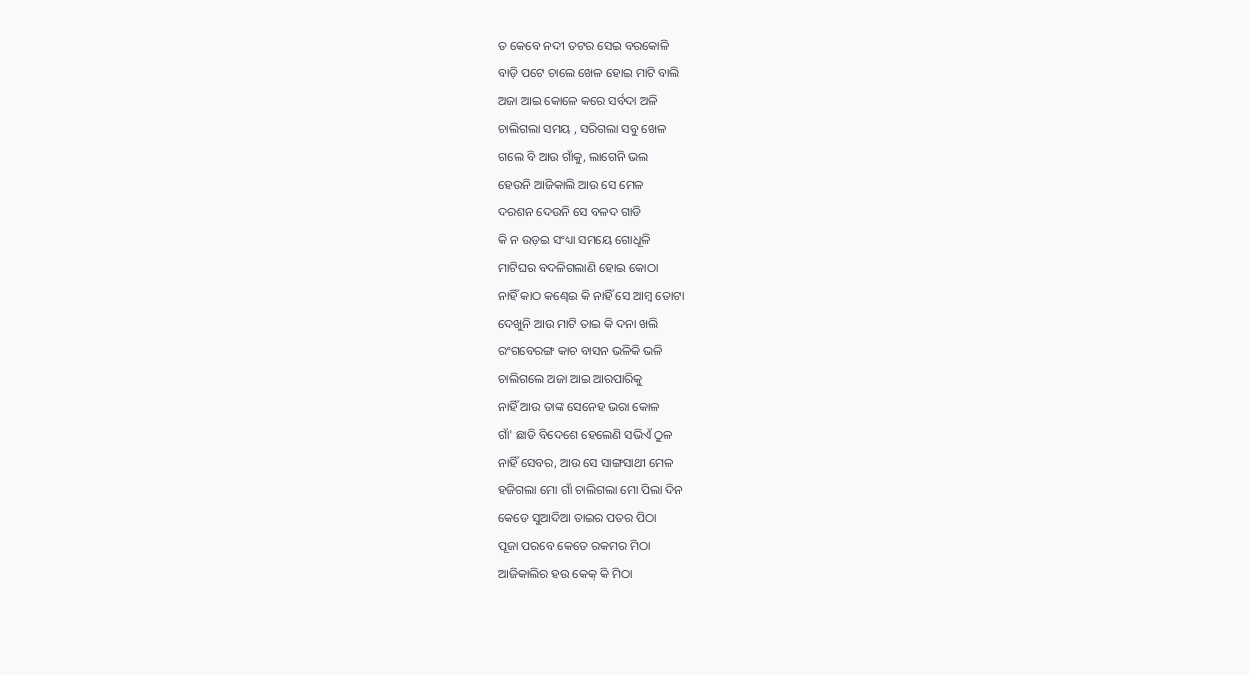ତ କେବେ ନଦୀ ତଟର ସେଇ ବରକୋଳି
ବାଡ଼ି ପଟେ ଚାଲେ ଖେଳ ହୋଇ ମାଟି ବାଲି
ଅଜା ଆଇ କୋଳେ କରେ ସର୍ବଦା ଅଳି
ଚାଲିଗଲା ସମୟ , ସରିଗଲା ସବୁ ଖେଳ
ଗଲେ ବି ଆଉ ଗାଁକୁ, ଲାଗେନି ଭଲ
ହେଉନି ଆଜିକାଲି ଆଉ ସେ ମେଳ
ଦରଶନ ଦେଉନି ସେ ବଳଦ ଗାଡି
କି ନ ଉଡ଼ଇ ସଂଧ୍ୟା ସମୟେ ଗୋଧୂଳି
ମାଟିଘର ବଦଳିଗଲାଣି ହୋଇ କୋଠା
ନାହିଁ କାଠ କଣ୍ଢେଇ କି ନାହିଁ ସେ ଆମ୍ବ ତୋଟା
ଦେଖୁନି ଆଉ ମାଟି ତାଇ କି ଦନା ଖଲି
ରଂଗବେରଙ୍ଗ କାଚ ବାସନ ଭଳିକି ଭଳି
ଚାଲିଗଲେ ଅଜା ଆଇ ଆରପାରିକୁ
ନାହିଁ ଆଉ ତାଙ୍କ ସେନେହ ଭରା କୋଳ
ଗାଁ' ଛାଡି ବିଦେଶେ ହେଲେଣି ସଭିଏଁ ଠୁଳ
ନାହିଁ ସେବର, ଆଉ ସେ ସାଙ୍ଗସାଥୀ ମେଳ
ହଜିଗଲା ମୋ ଗାଁ ଚାଲିଗଲା ମୋ ପିଲା ଦିନ
କେଡେ ସୁଆଦିଆ ତାଇର ପତର ପିଠା
ପୂଜା ପରବେ କେତେ ରକମର ମିଠା
ଆଜିକାଲିର ହଉ କେକ୍ କି ମିଠା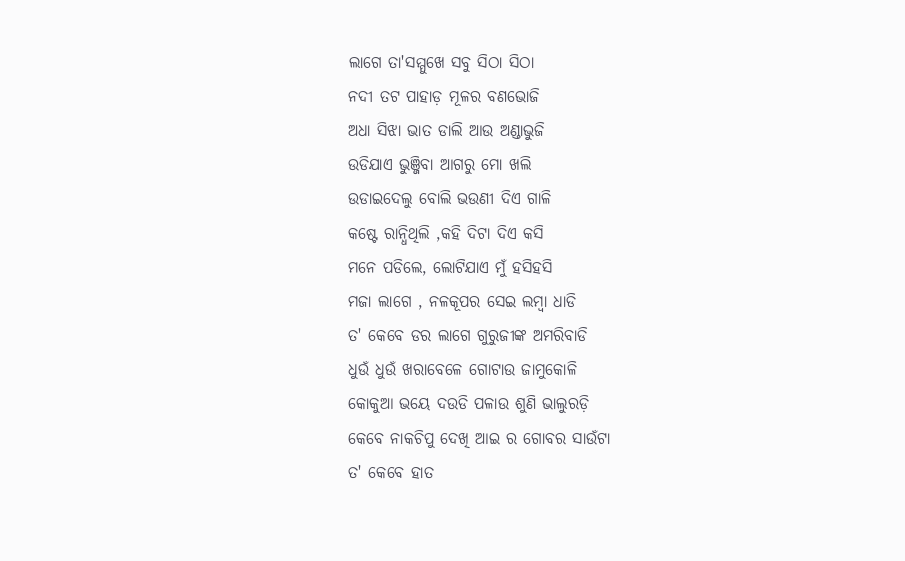ଲାଗେ ତା'ସମ୍ମୁଖେ ସବୁ ସିଠା ସିଠା
ନଦୀ ତଟ ପାହାଡ଼ ମୂଳର ବଣଭୋଜି
ଅଧା ସିଝା ଭାତ ଡାଲି ଆଉ ଅଣ୍ଡାଭୁଜି
ଉଡିଯାଏ ଭୁଞ୍ଜିବା ଆଗରୁ ମୋ ଖଲି
ଉଡାଇଦେଲୁ ବୋଲି ଭଉଣୀ ଦିଏ ଗାଳି
କଷ୍ଟେ ରାନ୍ଧିଥିଲି ,କହି ଦିଟା ଦିଏ କସି
ମନେ ପଡିଲେ, ଲୋଟିଯାଏ ମୁଁ ହସିହସି
ମଜା ଲାଗେ , ନଳକୂପର ସେଇ ଲମ୍ବା ଧାଡି
ତ' କେବେ ଡର ଲାଗେ ଗୁରୁଜୀଙ୍କ ଅମରିବାଡି
ଧୁଉଁ ଧୁଉଁ ଖରାବେଳେ ଗୋଟାଉ ଜାମୁକୋଳି
କୋକୁଆ ଭୟେ ଦଉଡି ପଳାଉ ଶୁଣି ଭାଲୁରଡ଼ି
କେବେ ନାକଚିପୁ ଦେଖି ଆଇ ର ଗୋବର ସାଉଁଟା
ତ' କେବେ ହାତ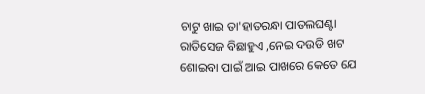ଚାଟୁ ଖାଇ ତା'ହାତରନ୍ଧା ପାତଲଘଣ୍ଟା
ରାତିସେଜ ବିଛାହୁଏ ,ନେଇ ଦଉଡି ଖଟ
ଶୋଇବା ପାଇଁ ଆଇ ପାଖରେ କେତେ ଯେ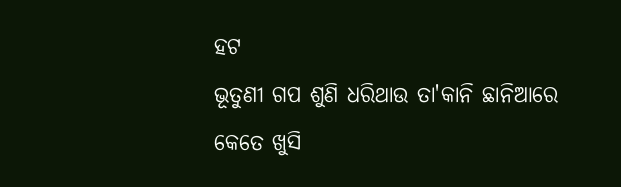ହଟ
ଭୂତୁଣୀ ଗପ ଶୁଣି ଧରିଥାଉ ତା'କାନି ଛାନିଆରେ
କେତେ ଖୁସି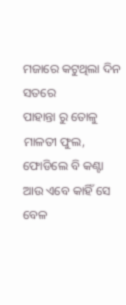ମଜାରେ କଟୁଥିଲା ଦିନ ସତରେ
ପାହାନ୍ତା ରୁ ତୋଳୁ ମାଳତୀ ଫୁଲ, ଫୋଡିଲେ ବି କଣ୍ଟା
ଆଉ ଏବେ କାହିଁ ସେ ବେଳ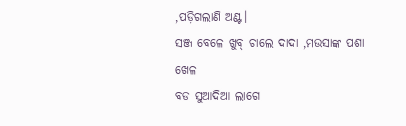,ପଡ଼ିଗଲାଣି ଅଣ୍ଟ।
ସଞ୍ଜ ବେଳେ ଖୁବ୍ ଚାଲେ ଦାଦା ,ମଉସାଙ୍କ ପଶା ଖେଳ
ବଡ ସୁଆଦିଆ ଲାଗେ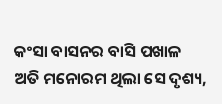କଂସା ବାସନର ବାସି ପଖାଳ
ଅତି ମନୋରମ ଥିଲା ସେ ଦୃଶ୍ୟ,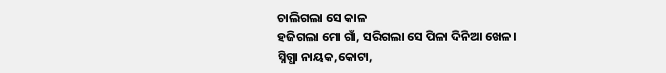ଚାଲିଗଲା ସେ କାଳ
ହଜିଗଲା ମୋ ଗାଁ, ସରିଗଲା ସେ ପିଳା ଦିନିଆ ଖେଳ।
ସ୍ନିଗ୍ଧା ନାୟକ,କୋଟା,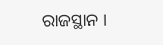ରାଜସ୍ଥାନ ।